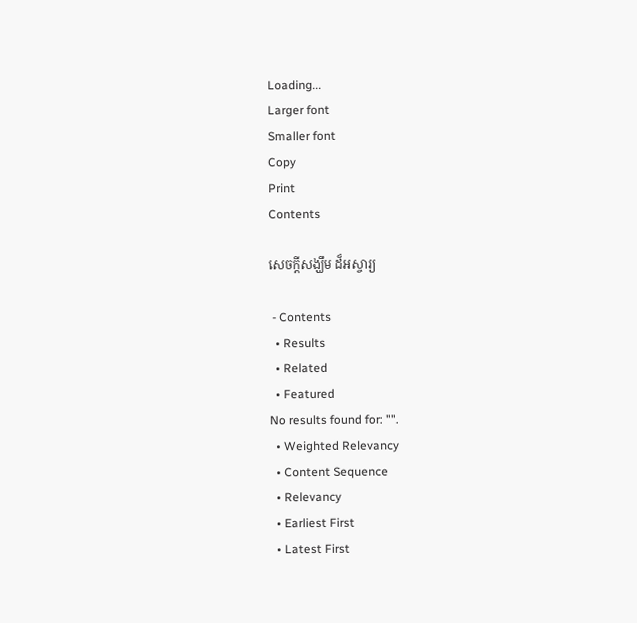Loading...
Larger font
Smaller font
Copy
Print
Contents

សេចក្តីសង្ឃឹម ដ៏អស្ចារ្យ

 - Contents
  • Results
  • Related
  • Featured
No results found for: "".
  • Weighted Relevancy
  • Content Sequence
  • Relevancy
  • Earliest First
  • Latest First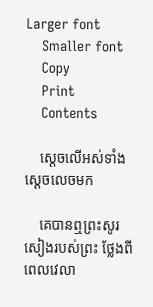Larger font
    Smaller font
    Copy
    Print
    Contents

    ស្តេចលើអស់ទាំងស្តេចលេចមក

    គេបានឮព្រះសូរសៀងរបស់ព្រះ ថ្លែងពីពេលវេលា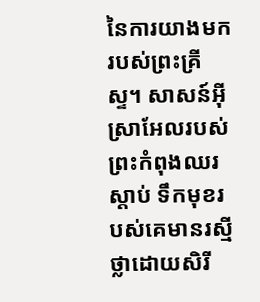នៃការយាងមករបស់ព្រះគ្រីស្ទ។ សាសន៍អ៊ីស្រាអែលរបស់ព្រះកំពុងឈរស្តាប់ ទឹកមុខរបស់គេមានរស្មីថ្លាដោយសិរី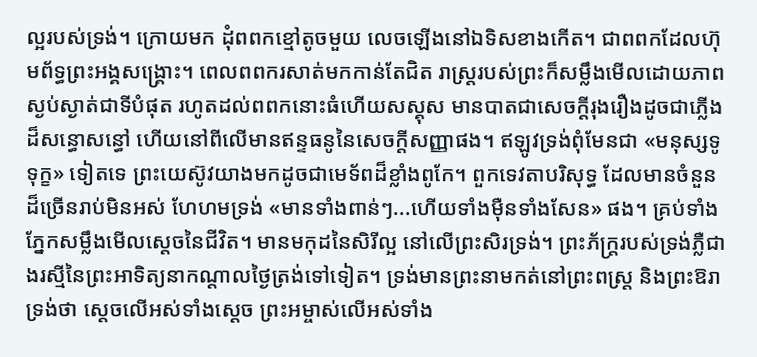ល្អរបស់ទ្រង់។ ក្រោយមក ដុំពពកខ្មៅតូចមួយ លេចឡើងនៅឯទិសខាងកើត។ ជាពពកដែលហ៊ុមព័ទ្ធព្រះអង្គសង្គ្រោះ។ ពេលពពករសាត់មកកាន់តែជិត រាស្រ្តរបស់ព្រះក៏សម្លឹងមើលដោយភាពស្ងប់ស្ងាត់ជាទីបំផុត រហូតដល់ពពកនោះធំហើយសស្គុស មានបាតជាសេចក្តីរុងរឿងដូចជាភ្លើងដ៏សន្ធោសន្ធៅ ហើយនៅពីលើមានឥន្ទធនូនៃសេចក្តីសញ្ញាផង។ ឥឡូវទ្រង់ពុំមែនជា «មនុស្សទូទុក្ខ» ទៀតទេ ព្រះយេស៊ូវយាងមកដូចជាមេទ័ពដ៏ខ្លាំងពូកែ។ ពួកទេវតាបរិសុទ្ធ ដែលមានចំនួនដ៏ច្រើនរាប់មិនអស់ ហែហមទ្រង់ «មានទាំងពាន់ៗ...ហើយទាំងម៉ឺនទាំងសែន» ផង។ គ្រប់ទាំងភ្នែកសម្លឹងមើលសេ្តចនៃជីវិត។ មានមកុដនៃសិរីល្អ នៅលើព្រះសិរទ្រង់។ ព្រះភ័ក្រ្តរបស់ទ្រង់ភ្លឺជាងរស្មីនៃព្រះអាទិត្យនាកណ្តាលថ្ងៃត្រង់ទៅទៀត។ ទ្រង់មានព្រះនាមកត់នៅព្រះពស្រ្ត និងព្រះឱរាទ្រង់ថា ស្តេចលើអស់ទាំងស្តេច ព្រះអម្ចាស់លើអស់ទាំង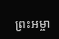ព្រះអម្ចា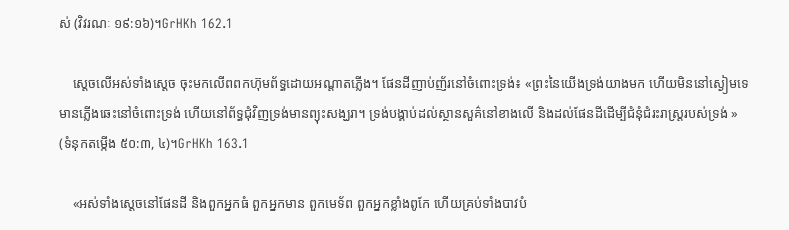ស់ (វិវរណៈ ១៩:១៦)។GrHKh 162.1

    ស្តេចលើអស់ទាំងស្តេច ចុះមកលើពពកហ៊ុមព័ទ្ធដោយអណ្តាតភ្លើង។ ផែនដីញាប់ញ័រនៅចំពោះទ្រង់៖ «ព្រះនៃយើងទ្រង់យាងមក ហើយមិននៅស្ងៀមទេ មានភ្លើងឆេះនៅចំពោះទ្រង់ ហើយនៅព័ទ្ធជុំវិញទ្រង់មានព្យុះសង្ឃរា។ ទ្រង់បង្គាប់ដល់ស្ថានសួគ៌នៅខាងលើ និងដល់ផែនដីដើម្បីជំនុំជំរះរាស្រ្តរបស់ទ្រង់ » (ទំនុកតម្កើង ៥០:៣, ៤)។GrHKh 163.1

    «អស់ទាំងស្តេចនៅផែនដី និងពួកអ្នកធំ ពួកអ្នកមាន ពួកមេទ័ព ពួកអ្នកខ្លាំងពូកែ ហើយគ្រប់ទាំងបាវបំ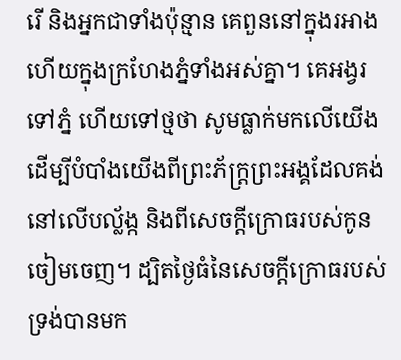រើ និងអ្នកជាទាំងប៉ុន្មាន គេពួននៅក្នុងរអាង ហើយក្នុងក្រហែងភ្នំទាំងអស់គ្នា។ គេអង្វរទៅភ្នំ ហើយទៅថ្មថា សូមធ្លាក់មកលើយើង ដើម្បីបំបាំងយើងពីព្រះភ័ក្រ្តព្រះអង្គដែលគង់នៅលើបល្ល័ង្ក និងពីសេចក្តីក្រោធរបស់កូនចៀមចេញ។ ដ្បិតថ្ងៃធំនៃសេចក្តីក្រោធរបស់ទ្រង់បានមក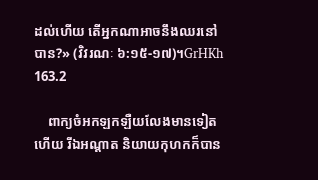ដល់ហើយ តើអ្នកណាអាចនឹងឈរនៅបាន?» (វិវរណៈ ៦:១៥-១៧)។GrHKh 163.2

    ពាក្យចំអកឡកឡឺយលែងមានទៀតហើយ រីឯអណ្តាត និយាយកុហកក៏បាន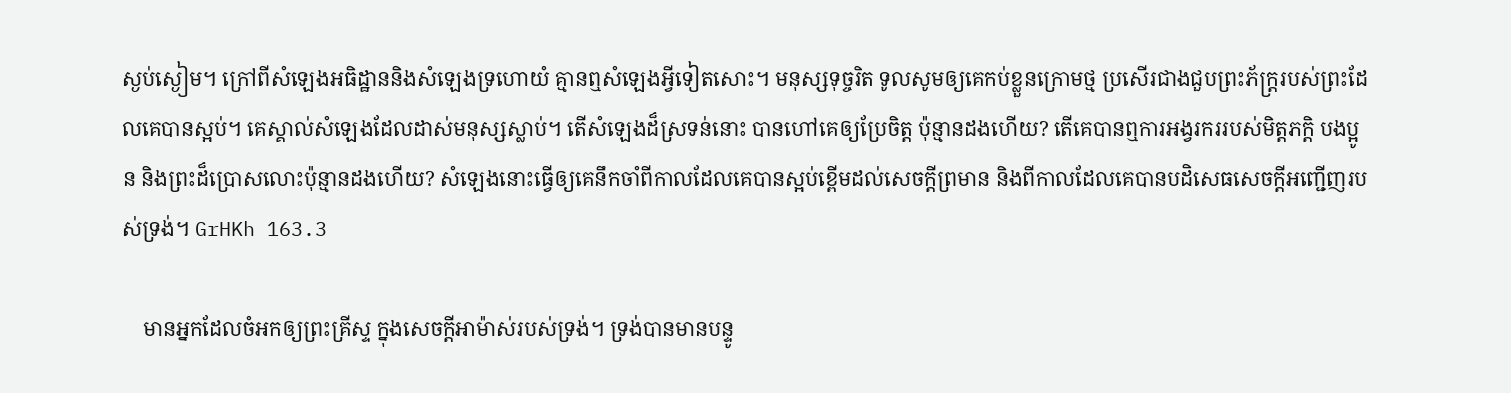ស្ងប់ស្ងៀម។ ក្រៅពីសំឡេងអធិដ្ឋាននិងសំឡេងទ្រហោយំ គ្មានឮសំឡេងអ្វីទៀតសោះ។ មនុស្សទុច្ចរិត ទូលសូមឲ្យគេកប់ខ្លួនក្រោមថ្ម ប្រសើរជាងជួបព្រះភ័ក្ត្ររបស់ព្រះដែលគេបានស្អប់។ គេស្គាល់សំឡេងដែលដាស់មនុស្សស្លាប់។ តើសំឡេងដ៏ស្រទន់នោះ បានហៅគេឲ្យប្រែចិត្ត ប៉ុន្មានដងហើយ? តើគេបានឮការអង្វរកររបស់មិត្តភក្តិ បងប្អូន និងព្រះដ៏ប្រោសលោះប៉ុន្មានដងហើយ? សំឡេងនោះធ្វើឲ្យគេនឹកចាំពីកាលដែលគេបានស្អប់ខ្ពើមដល់សេចក្តីព្រមាន និងពីកាលដែលគេបានបដិសេធសេចក្តីអញ្ជើញរបស់ទ្រង់។ GrHKh 163.3

    មានអ្នកដែលចំអកឲ្យព្រះគ្រីស្ទ ក្នុងសេចក្តីអាម៉ាស់របស់ទ្រង់។ ទ្រង់បានមានបន្ទូ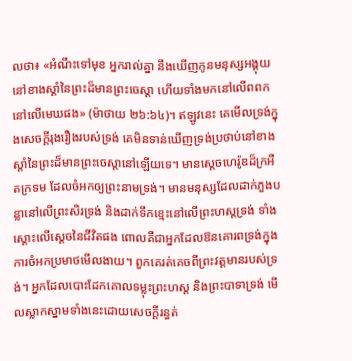លថា៖ «អំណឹះទៅមុខ អ្នករាល់គ្នា នឹងឃើញកូនមនុស្សអង្គុយនៅខាងស្តាំនៃព្រះដ៏មានព្រះចេស្តា ហើយទាំងមកនៅលើពពកនៅលើមេឃផង» (ម៉ាថាយ ២៦:៦៤)។ ឥឡូវនេះ គេមើលទ្រង់ក្នុងសេចក្តីរុងរឿងរបស់ទ្រង់ គេមិនទាន់ឃើញទ្រង់ប្រថាប់នៅខាងស្តាំនៃព្រះដ៏មានព្រះចេស្តានៅឡើយទេ។ មានស្តេចហេរ៉ូឌដ៏ក្រអឺតក្រទម ដែលចំអកឲ្យព្រះនាមទ្រង់។ មានមនុស្សដែលដាក់ភួងបន្លានៅលើព្រះសិរទ្រង់ និងដាក់ទឹកខ្មេះនៅលើព្រះហស្តទ្រង់ ទាំងស្តោះលើស្តេចនៃជីវិតផង ពោលគឺជាអ្នកដែលឱនគោរពទ្រង់ក្នុងការចំអកប្រមាថមើលងាយ។ ពួកគេរត់គេចពីព្រះវត្តមានរបស់ទ្រង់។ អ្នកដែលបោះដែកគោលទម្លុះព្រះហស្ត និងព្រះបាទាទ្រង់ មើលស្លាកស្នាមទាំងនេះដោយសេចក្តីរន្ធត់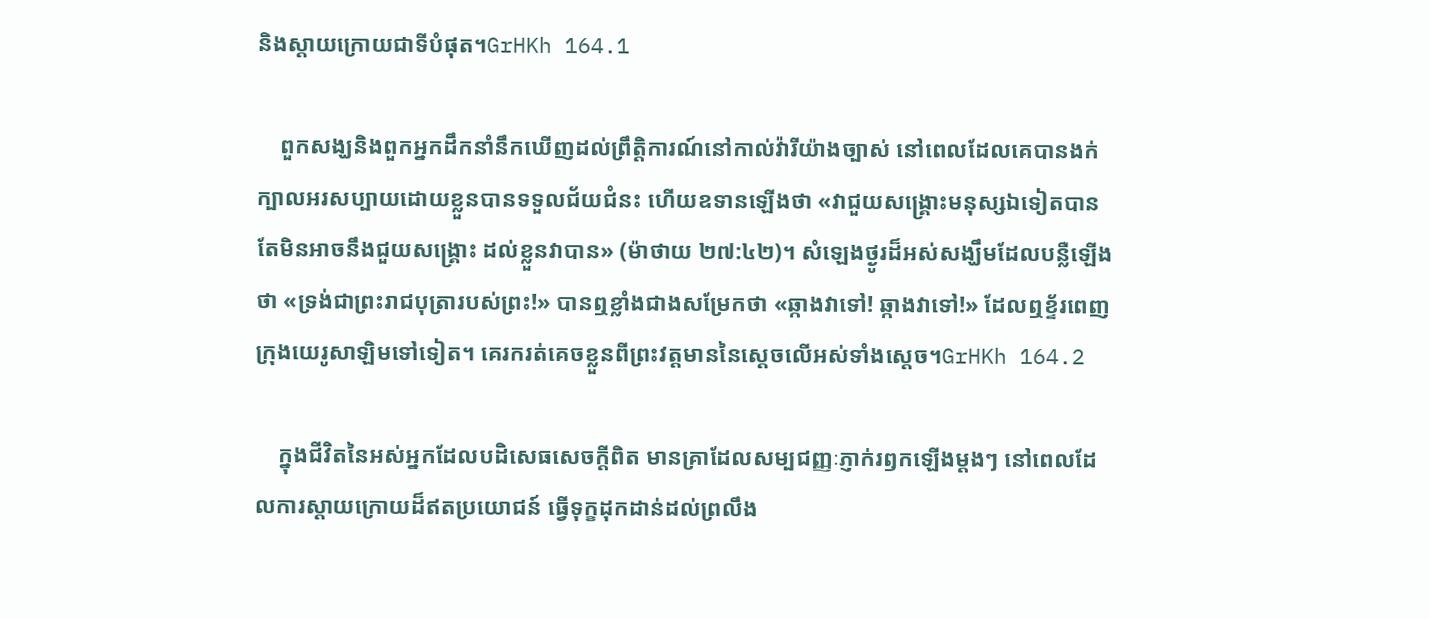និងស្តាយក្រោយជាទីបំផុត។GrHKh 164.1

    ពួកសង្ឃនិងពួកអ្នកដឹកនាំនឹកឃើញដល់ព្រឹត្តិការណ៍នៅកាល់វ៉ារីយ៉ាងច្បាស់ នៅពេលដែលគេបានងក់ក្បាលអរសប្បាយដោយខ្លួនបានទទួលជ័យជំនះ ហើយឧទានឡើងថា «វាជួយសង្គ្រោះមនុស្សឯទៀតបានតែមិនអាចនឹងជួយសង្គ្រោះ ដល់ខ្លួនវាបាន» (ម៉ាថាយ ២៧:៤២)។ សំឡេងថ្ងូរដ៏អស់សង្ឃឹមដែលបន្លឺឡើងថា «ទ្រង់ជាព្រះរាជបុត្រារបស់ព្រះ!» បានឮខ្លាំងជាងសម្រែកថា «ឆ្កាងវាទៅ! ឆ្កាងវាទៅ!» ដែលឮខ្ទ័រពេញក្រុងយេរូសាឡិមទៅទៀត។ គេរករត់គេចខ្លួនពីព្រះវត្តមាននៃស្តេចលើអស់ទាំងស្តេច។GrHKh 164.2

    ក្នុងជីវិតនៃអស់អ្នកដែលបដិសេធសេចក្តីពិត មានគ្រាដែលសម្បជញ្ញៈភ្ញាក់រឭកឡើងម្តងៗ នៅពេលដែលការស្តាយក្រោយដ៏ឥតប្រយោជន៍ ធ្វើទុក្ខដុកដាន់ដល់ព្រលឹង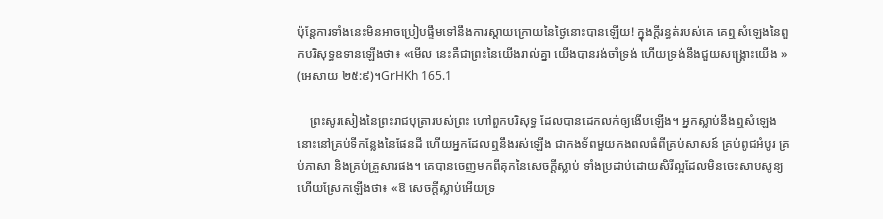ប៉ុន្តែការទាំងនេះមិនអាចប្រៀបផ្ទឹមទៅនឹងការស្តាយក្រោយនៃថ្ងៃនោះបានឡើយ! ក្នុងក្តីរន្ធត់របស់គេ គេឮសំឡេងនៃពួកបរិសុទ្ធឧទានឡើងថា៖ «មើល នេះគឺជាព្រះនៃយើងរាល់គ្នា យើងបានរង់ចាំទ្រង់ ហើយទ្រង់នឹងជួយសង្គ្រោះយើង » (អេសាយ ២៥:៩)។GrHKh 165.1

    ព្រះសូរសៀងនៃព្រះរាជបុត្រារបស់ព្រះ ហៅពួកបរិសុទ្ធ ដែលបានដេកលក់ឲ្យងើបឡើង។ អ្នកស្លាប់នឹងឮសំឡេងនោះនៅគ្រប់ទីកន្លែងនៃផែនដី ហើយអ្នកដែលឮនឹងរស់ឡើង ជាកងទ័ពមួយកងពលធំពីគ្រប់សាសន៍ គ្រប់ពូជអំបូរ គ្រប់ភាសា និងគ្រប់គ្រួសារផង។ គេបានចេញមកពីគុកនៃសេចក្តីស្លាប់ ទាំងប្រដាប់ដោយសិរីល្អដែលមិនចេះសាបសូន្យ ហើយស្រែកឡើងថា៖ «ឱ សេចក្តីស្លាប់អើយទ្រ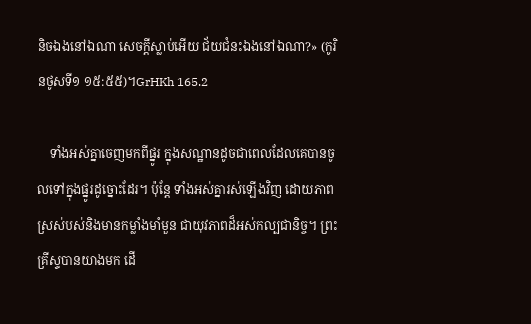និចឯងនៅឯណា សេចក្តីស្លាប់អើយ ជ័យជំនះឯងនៅឯណា?» (កូរិនថូសទី១ ១៥:៥៥)។GrHKh 165.2

    ទាំងអស់គ្នាចេញមកពីផ្នូរ ក្នុងសណ្ឋានដូចជាពេលដែលគេបានចូលទៅក្នុងផ្នូរដូច្នោះដែរ។ ប៉ុន្តែ ទាំងអស់គ្នារស់ឡើងវិញ ដោយភាពស្រស់បស់និងមានកម្លាំងមាំមួន ជាយុវភាពដ៏អស់កល្បជានិច្ច។ ព្រះគ្រីស្ទបានយាងមក ដើ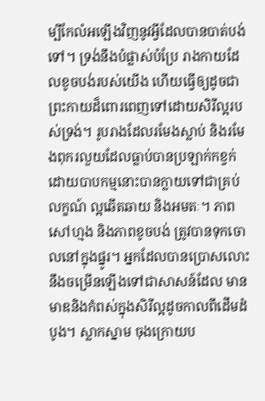ម្បីកែលំអឡើងវិញនូវអ្វីដែលបានបាត់បង់ទៅ។ ទ្រង់នឹងបំផ្លាស់បំប្រែ រាងកាយដែលខូចបង់របស់យើង ហើយធ្វើឲ្យដូចជាព្រះកាយដ៏ពោរពេញទៅដោយសិរីល្អរបស់ទ្រង់។ រូបរាងដែលរមែងស្លាប់ និងរមែងពុករលួយដែលធ្លាប់បានប្រឡាក់កខ្វក់ដោយបាបកម្មនោះបានក្លាយទៅជាគ្រប់លក្ខណ៍ ល្អឆើតឆាយ និងអមតៈ។ ភាពសៅហ្មង និងភាពខូចបង់ ត្រូវបានទុកចោលនៅក្នុងផ្នូរ។ អ្នកដែលបានប្រោសលោះ នឹងចម្រើនឡើងទៅជាសាសន៍ដែល មានមាឌនិងកំពស់ក្នុងសិរីល្អដូចកាលពីដើមដំបូង។ ស្លាកស្នាម ចុងក្រោយប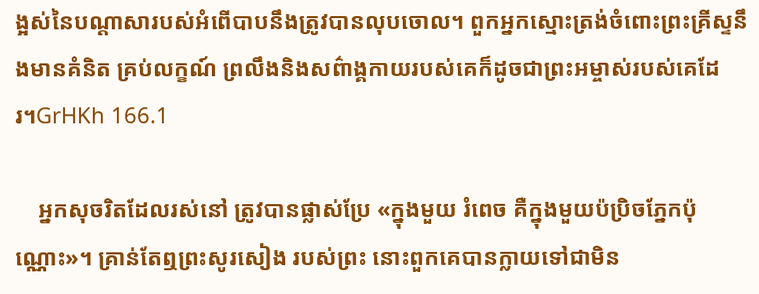ង្អស់នៃបណ្តាសារបស់អំពើបាបនឹងត្រូវបានលុបចោល។ ពួកអ្នកស្មោះត្រង់ចំពោះព្រះគ្រីស្ទនឹងមានគំនិត គ្រប់លក្ខណ៍ ព្រលឹងនិងសព៌ាង្គកាយរបស់គេក៏ដូចជាព្រះអម្ចាស់របស់គេដែរ។GrHKh 166.1

    អ្នកសុចរិតដែលរស់នៅ ត្រូវបានផ្លាស់ប្រែ «ក្នុងមួយ រំពេច គឺក្នុងមួយប៉ប្រិចភ្នែកប៉ុណ្ណោះ»។ គ្រាន់តែឮព្រះសូរសៀង របស់ព្រះ នោះពួកគេបានក្លាយទៅជាមិន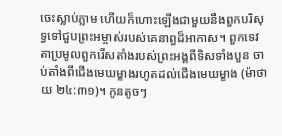ចេះស្លាប់ភ្លាម ហើយក៏ហោះឡើងជាមួយនឹងពួកបរិសុទ្ធទៅជួបព្រះអម្ចាស់របស់គេនាព្ធដ៏អាកាស។ ពួកទេវតាប្រមូលពួករើសតាំងរបស់ព្រះអង្គពីទិសទាំងបួន ចាប់តាំងពីជើងមេឃម្ខាងរហូតដល់ជើងមេឃម្ខាង (ម៉ាថាយ ២៤:៣១)។ កូនតូចៗ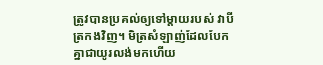ត្រូវបានប្រគល់ឲ្យទៅម្តាយរបស់ វាបីត្រកងវិញ។ មិត្រសំឡាញ់ដែលបែកគ្នាជាយូរលង់មកហើយ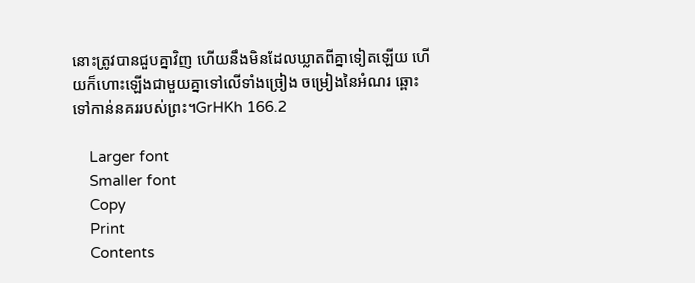នោះត្រូវបានជួបគ្នាវិញ ហើយនឹងមិនដែលឃ្លាតពីគ្នាទៀតឡើយ ហើយក៏ហោះឡើងជាមួយគ្នាទៅលើទាំងច្រៀង ចម្រៀងនៃអំណរ ឆ្ពោះទៅកាន់នគររបស់ព្រះ។GrHKh 166.2

    Larger font
    Smaller font
    Copy
    Print
    Contents